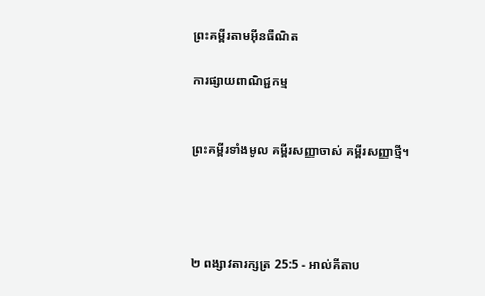ព្រះគម្ពីរតាមអ៊ីនធឺណិត

ការផ្សាយពាណិជ្ជកម្ម


ព្រះគម្ពីរទាំងមូល គម្ពីរសញ្ញាចាស់ គម្ពីរសញ្ញាថ្មី។




២ ពង្សាវ‌តារ‌ក្សត្រ 25:5 - អាល់គីតាប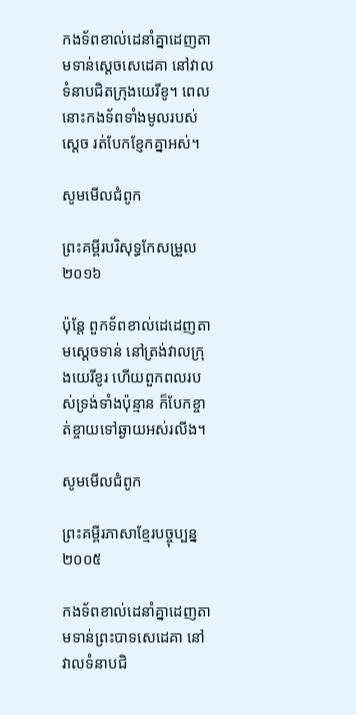កង‌ទ័ពខាល់‌ដេនាំគ្នាដេញតាមទាន់ស្តេចសេ‌ដេគា នៅវាលទំនាបជិតក្រុងយេ‌រីខូ។ ពេលនោះកង‌ទ័ពទាំងមូលរបស់ស្តេច រត់បែកខ្ញែកគ្នាអស់។

សូមមើលជំពូក

ព្រះគម្ពីរបរិសុទ្ធកែសម្រួល ២០១៦

ប៉ុន្តែ ពួកទ័ពខាល់ដេដេញតាមស្តេចទាន់ នៅត្រង់វាលក្រុងយេរីខូរ ហើយពួកពលរបស់ទ្រង់ទាំងប៉ុន្មាន ក៏បែកខ្ចាត់‌ខ្ចាយទៅឆ្ងាយអស់រលីង។

សូមមើលជំពូក

ព្រះគម្ពីរភាសាខ្មែរបច្ចុប្បន្ន ២០០៥

កង‌ទ័ពខាល់ដេនាំគ្នាដេញតាមទាន់ព្រះ‌បាទសេ‌ដេគា នៅវាលទំនាបជិ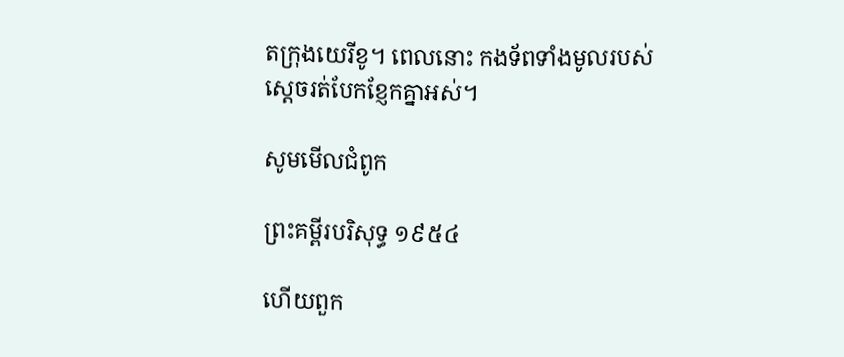តក្រុងយេ‌រីខូ។ ពេលនោះ កង‌ទ័ពទាំងមូលរបស់ស្ដេចរត់បែក‌ខ្ញែកគ្នាអស់។

សូមមើលជំពូក

ព្រះគម្ពីរបរិសុទ្ធ ១៩៥៤

ហើយពួក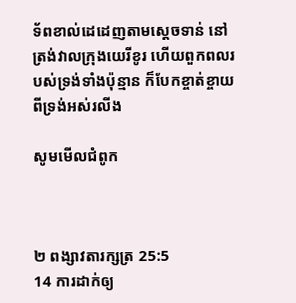ទ័ពខាល់ដេដេញតាមស្តេចទាន់ នៅត្រង់វាលក្រុងយេរីខូរ ហើយពួកពលរបស់ទ្រង់ទាំងប៉ុន្មាន ក៏បែកខ្ចាត់ខ្ចាយពីទ្រង់អស់រលីង

សូមមើលជំពូក



២ ពង្សាវ‌តារ‌ក្សត្រ 25:5
14 ការដាក់ឲ្យ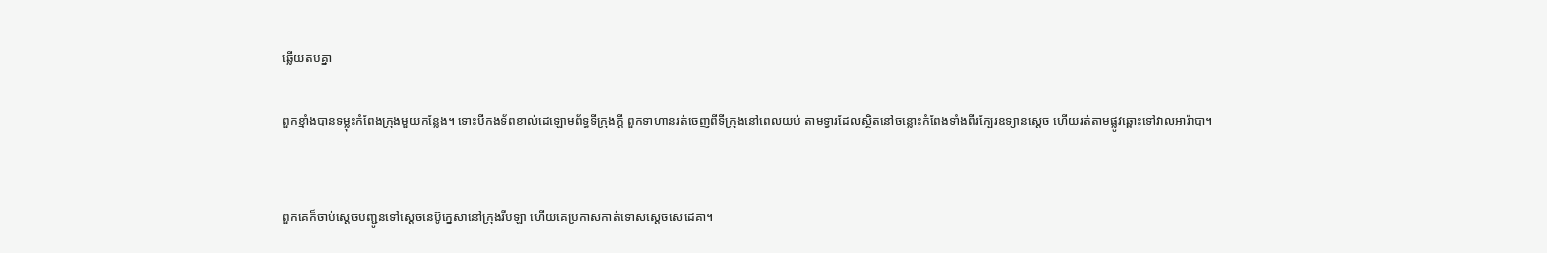ឆ្លើយតបគ្នា

ពួកខ្មាំងបានទម្លុះកំពែងក្រុងមួយកន្លែង។ ទោះបីកង‌ទ័ពខាល់‌ដេឡោម‌ព័ទ្ធទី‌ក្រុងក្តី ពួកទាហានរត់ចេញពីទី‌ក្រុងនៅពេលយប់ តាមទ្វារដែលស្ថិតនៅចន្លោះកំពែងទាំងពីរក្បែរឧទ្យានស្តេច ហើយរត់តាមផ្លូវឆ្ពោះទៅវាលអារ៉ា‌បា។


ពួកគេក៏ចាប់ស្តេចបញ្ជូនទៅស្តេចនេប៊ូ‌ក្នេសានៅក្រុងរីបឡា ហើយគេប្រកាសកាត់ទោសស្តេចសេ‌ដេគា។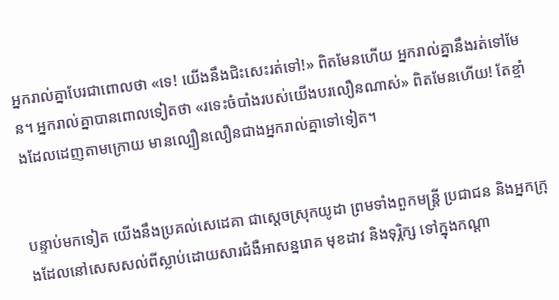អ្នករាល់គ្នាបែរជាពោលថា «ទេ! យើងនឹងជិះសេះរត់ទៅ!» ពិតមែនហើយ អ្នករាល់គ្នានឹងរត់ទៅមែន។ អ្នករាល់គ្នាបានពោលទៀតថា «រទេះចំបាំងរបស់យើងបរលឿនណាស់» ពិតមែនហើយ! តែខ្មាំងដែលដេញតាមក្រោយ មានល្បឿនលឿនជាងអ្នករាល់គ្នាទៅទៀត។


បន្ទាប់មកទៀត យើងនឹងប្រគល់សេដេ‌គា ជាស្ដេចស្រុកយូដា ព្រមទាំងពួកមន្ត្រី ប្រជា‌ជន និងអ្នកក្រុងដែលនៅសេស‌សល់ពីស្លាប់ដោយ‌សារជំងឺអាសន្ន‌រោគ មុខដាវ និងទុរ្ភិក្ស ទៅក្នុងកណ្ដា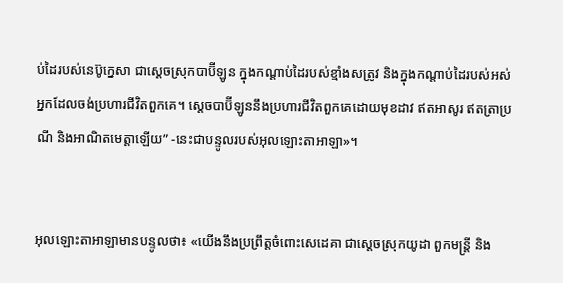ប់ដៃរបស់នេប៊ូ‌ក្នេសា ជាស្ដេចស្រុកបាប៊ី‌ឡូន ក្នុងកណ្ដាប់ដៃរបស់ខ្មាំងសត្រូវ និងក្នុងកណ្ដាប់ដៃរបស់អស់អ្នកដែលចង់ប្រហារជីវិតពួកគេ។ ស្ដេចបាប៊ី‌ឡូននឹងប្រហារជីវិតពួកគេដោយមុខដាវ ឥតអាសូរ ឥតត្រាប្រណី និងអាណិតមេត្តាឡើយ” -នេះជាបន្ទូលរបស់អុលឡោះ‌តាអាឡា»។


អុលឡោះ‌តាអាឡាមានបន្ទូលថា៖ «យើងនឹងប្រព្រឹត្តចំពោះសេដេ‌គា ជាស្ដេចស្រុកយូដា ពួកមន្ត្រី និង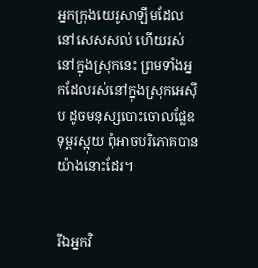អ្នកក្រុងយេរូ‌សាឡឹមដែលនៅសេស‌សល់ ហើយរស់នៅក្នុងស្រុកនេះ ព្រមទាំងអ្នកដែលរស់នៅក្នុងស្រុកអេស៊ីប ដូចមនុស្សបោះចោលផ្លែឧទុម្ពរស្អុយ ពុំអាចបរិភោគបានយ៉ាងនោះដែរ។


រីឯអ្នកវិ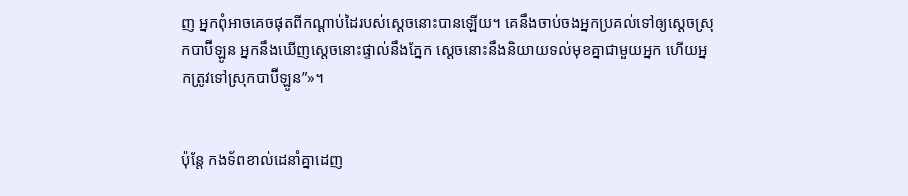ញ អ្នកពុំអាចគេចផុតពីកណ្ដាប់ដៃរបស់ស្ដេចនោះបានឡើយ។ គេនឹងចាប់ចងអ្នកប្រគល់ទៅឲ្យស្ដេចស្រុកបាប៊ី‌ឡូន អ្នកនឹងឃើញស្ដេចនោះផ្ទាល់នឹងភ្នែក ស្ដេចនោះនឹងនិយាយទល់មុខគ្នាជាមួយអ្នក ហើយអ្នកត្រូវទៅស្រុកបាប៊ី‌ឡូន”»។


ប៉ុន្តែ កង‌ទ័ពខាល់ដេនាំគ្នាដេញ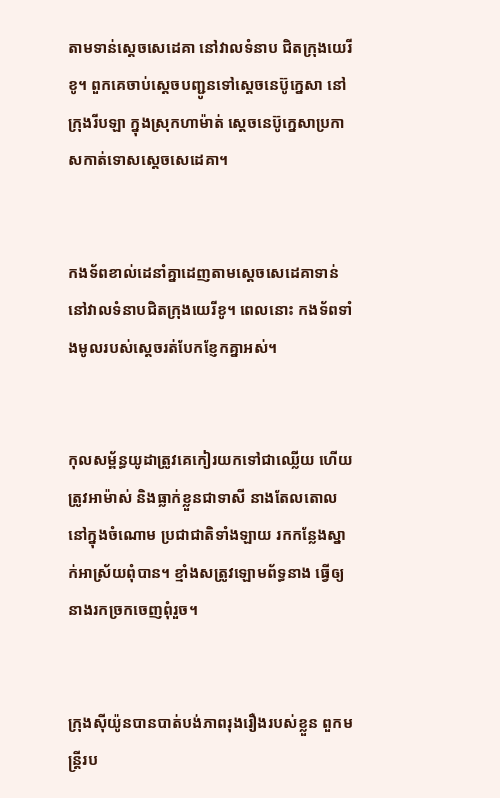តាមទាន់ស្តេចសេដេ‌គា នៅវាលទំនាប ជិតក្រុងយេរីខូ។ ពួកគេចាប់ស្ដេចបញ្ជូនទៅស្តេចនេប៊ូ‌ក្នេសា នៅក្រុងរីបឡា ក្នុងស្រុកហា‌ម៉ាត់ ស្តេចនេប៊ូ‌ក្នេសាប្រកាសកាត់ទោសស្តេចសេដេ‌គា។


កង‌ទ័ពខាល់ដេនាំគ្នាដេញតាមស្តេចសេដេ‌គាទាន់ នៅវាលទំនាបជិតក្រុងយេរីខូ។ ពេលនោះ កង‌ទ័ពទាំងមូលរបស់ស្ដេចរត់បែក‌ខ្ញែកគ្នាអស់។


កុល‌សម្ព័ន្ធយូដាត្រូវគេកៀរយកទៅជាឈ្លើយ ហើយត្រូវអាម៉ាស់ និងធ្លាក់ខ្លួនជាទាសី នាងតែល‌តោលនៅក្នុងចំណោម ប្រជា‌ជាតិទាំង‌ឡាយ រកកន្លែងស្នាក់អាស្រ័យពុំបាន។ ខ្មាំងសត្រូវឡោម‌ព័ទ្ធនាង ធ្វើឲ្យនាងរកច្រកចេញពុំរួច។


ក្រុងស៊ីយ៉ូនបានបាត់បង់ភាពរុង‌រឿងរបស់ខ្លួន ពួកមន្ត្រីរប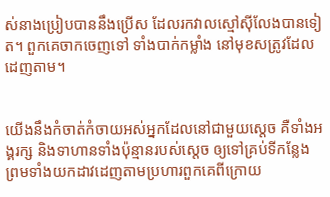ស់នាងប្រៀបបាននឹងប្រើស ដែលរកវាលស្មៅស៊ីលែងបានទៀត។ ពួកគេចាកចេញទៅ ទាំងបាក់កម្លាំង នៅមុខសត្រូវដែលដេញតាម។


យើងនឹងកំចាត់‌កំចាយអស់អ្នកដែលនៅជាមួយស្ដេច គឺទាំងអង្គ‌រក្ស និងទាហានទាំងប៉ុន្មានរបស់ស្ដេច ឲ្យទៅគ្រប់ទីកន្លែង ព្រមទាំងយកដាវដេញតាមប្រហារពួកគេពីក្រោយ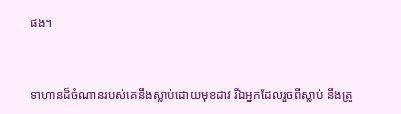ផង។


ទាហានដ៏ចំណានរបស់គេនឹងស្លាប់ដោយមុខដាវ រីឯអ្នកដែលរួចពីស្លាប់ នឹងត្រូ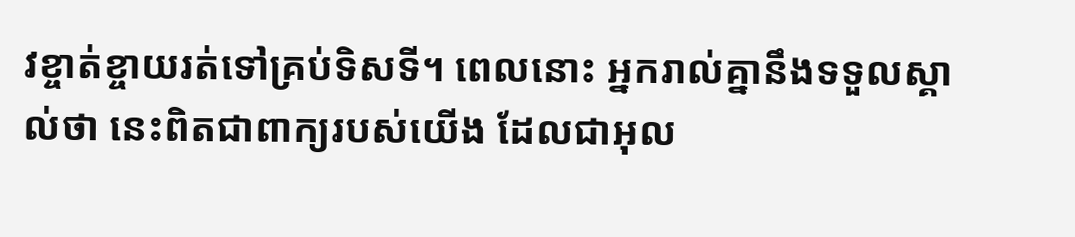វខ្ចាត់‌ខ្ចាយរត់ទៅគ្រប់ទិស‌ទី។ ពេលនោះ អ្នករាល់គ្នានឹងទទួលស្គាល់ថា នេះពិតជាពាក្យរបស់យើង ដែលជាអុល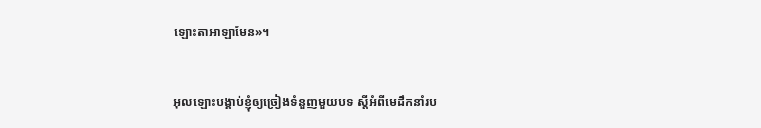ឡោះ‌តាអាឡាមែន»។


អុលឡោះបង្គាប់ខ្ញុំឲ្យច្រៀងទំនួញមួយបទ ស្ដីអំពីមេដឹកនាំរប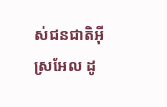ស់ជន‌ជាតិអ៊ីស្រ‌អែល ដូ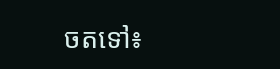ចតទៅ៖